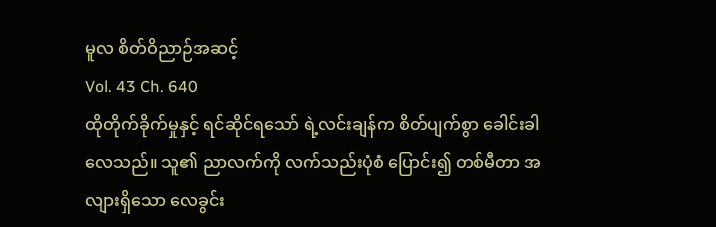မူလ စိတ်ဝိညာဉ်အဆင့်
Vol. 43 Ch. 640
ထိုတိုက်ခိုက်မှုနှင့် ရင်ဆိုင်ရသော် ရဲ့လင်းချန်က စိတ်ပျက်စွာ ခေါင်းခါလေသည်။ သူ၏ ညာလက်ကို လက်သည်းပုံစံ ပြောင်း၍ တစ်မီတာ အလျားရှိသော လေခွင်း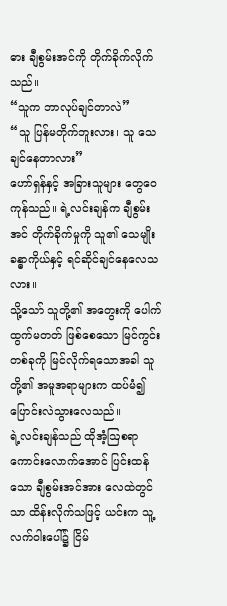ဓား ချီစွမ်းအင်ကို တိုက်ခိုက်လိုက်သည်။
“သူက ဘာလုပ်ချင်တာလဲ”
“သူ ပြန်မတိုက်ဘူးလား၊ သူ သေချင်နေတာလား”
ဟော်ရှန်နှင့် အခြားသူများ တွေဝေကုန်သည်။ ရဲ့လင်းချန်က ချီစွမ်းအင် တိုက်ခိုက်မှုကို သူ၏ သေမျိုး ခန္ဓာကိုယ်နှင့် ရင်ဆိုင်ချင်နေလေသလား။
သို့သော် သူတို့၏ အတွေးကို ပေါက်ထွက်မတတ် ဖြစ်စေသော မြင်ကွင်းတစ်ခုကို မြင်လိုက်ရသောအခါ သူတို့၏ အမူအရာများက ထပ်မံ၍ ပြောင်းလဲသွားလေသည်။
ရဲ့လင်းချန်သည် ထိုအံ့ဩစရာ ကောင်းလောက်အောင် ပြင်းထန်သော ချီစွမ်းအင်အား လေထဲတွင်သာ ထိန်းလိုက်သဖြင့် ယင်းက သူ့လက်ဝါးပေါ်၌ ငြိမ်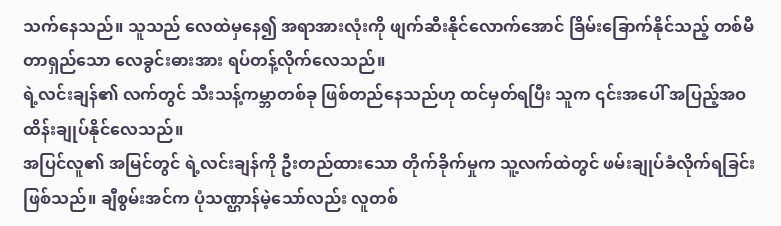သက်နေသည်။ သူသည် လေထဲမှနေ၍ အရာအားလုံးကို ဖျက်ဆီးနိုင်လောက်အောင် ခြိမ်းခြောက်နိုင်သည့် တစ်မီတာရှည်သော လေခွင်းဓားအား ရပ်တန့်လိုက်လေသည်။
ရဲ့လင်းချန်၏ လက်တွင် သီးသန့်ကမ္ဘာတစ်ခု ဖြစ်တည်နေသည်ဟု ထင်မှတ်ရပြီး သူက ၎င်းအပေါ် အပြည့်အဝ ထိန်းချုပ်နိုင်လေသည်။
အပြင်လူ၏ အမြင်တွင် ရဲ့လင်းချန်ကို ဦးတည်ထားသော တိုက်ခိုက်မှုက သူ့လက်ထဲတွင် ဖမ်းချုပ်ခံလိုက်ရခြင်း ဖြစ်သည်။ ချီစွမ်းအင်က ပုံသဏ္ဌာန်မဲ့သော်လည်း လူတစ်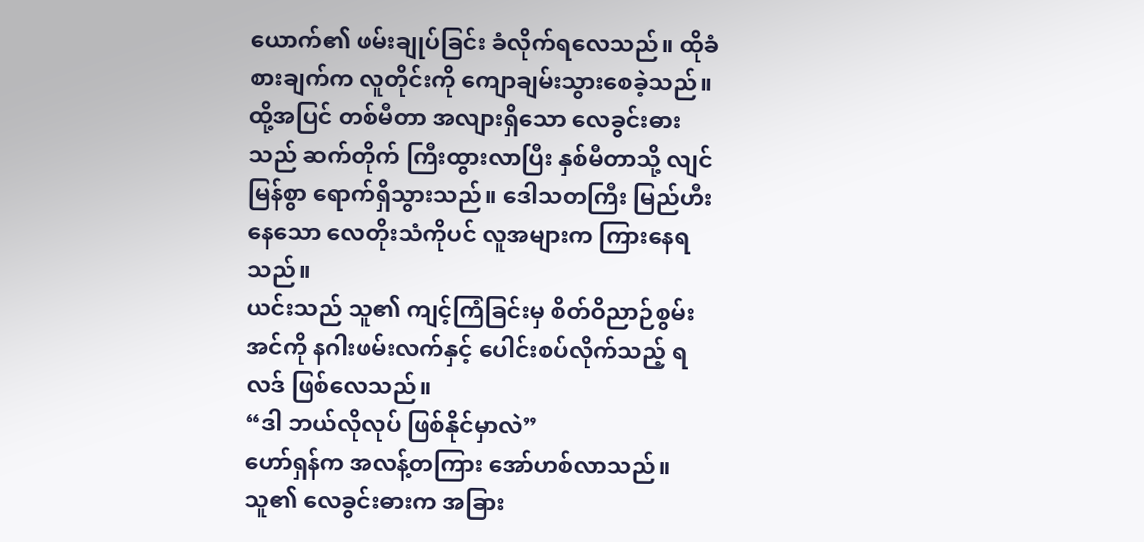ယောက်၏ ဖမ်းချုပ်ခြင်း ခံလိုက်ရလေသည်။ ထိုခံစားချက်က လူတိုင်းကို ကျောချမ်းသွားစေခဲ့သည်။
ထို့အပြင် တစ်မီတာ အလျားရှိသော လေခွင်းဓားသည် ဆက်တိုက် ကြီးထွားလာပြီး နှစ်မီတာသို့ လျင်မြန်စွာ ရောက်ရှိသွားသည်။ ဒေါသတကြီး မြည်ဟီးနေသော လေတိုးသံကိုပင် လူအများက ကြားနေရသည်။
ယင်းသည် သူ၏ ကျင့်ကြံခြင်းမှ စိတ်ဝိညာဉ်စွမ်းအင်ကို နဂါးဖမ်းလက်နှင့် ပေါင်းစပ်လိုက်သည့် ရလဒ် ဖြစ်လေသည်။
“ဒါ ဘယ်လိုလုပ် ဖြစ်နိုင်မှာလဲ”
ဟော်ရှန်က အလန့်တကြား အော်ဟစ်လာသည်။
သူ၏ လေခွင်းဓားက အခြား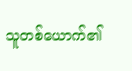သူတစ်ယောက်၏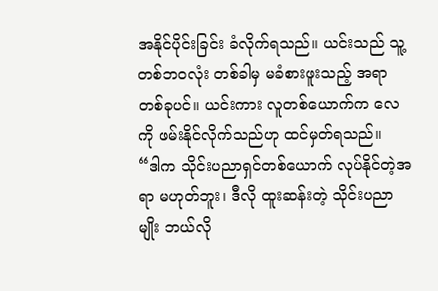အနိုင်ပိုင်းခြင်း ခံလိုက်ရသည်။ ယင်းသည် သူ့တစ်ဘဝလုံး တစ်ခါမှ မခံစားဖူးသည့် အရာတစ်ခုပင်။ ယင်းကား လူတစ်ယောက်က လေကို ဖမ်းနိုင်လိုက်သည်ဟု ထင်မှတ်ရသည်။
“ဒါက သိုင်းပညာရှင်တစ်ယောက် လုပ်နိုင်တဲ့အရာ မဟုတ်ဘူး၊ ဒီလို ထူးဆန်းတဲ့ သိုင်းပညာမျိုး ဘယ်လို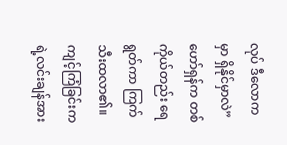လုပ် ဒီလောကမှာ ရှိနိုင်မှာလဲ”
ဟော်ရှန်က တစ်ကိုယ်တည်း ရေရွတ်ကာ ကြက်သီးထလာ၏။
ကျင့်ကြံခြင်းက ရဲ့လင်းချန်အား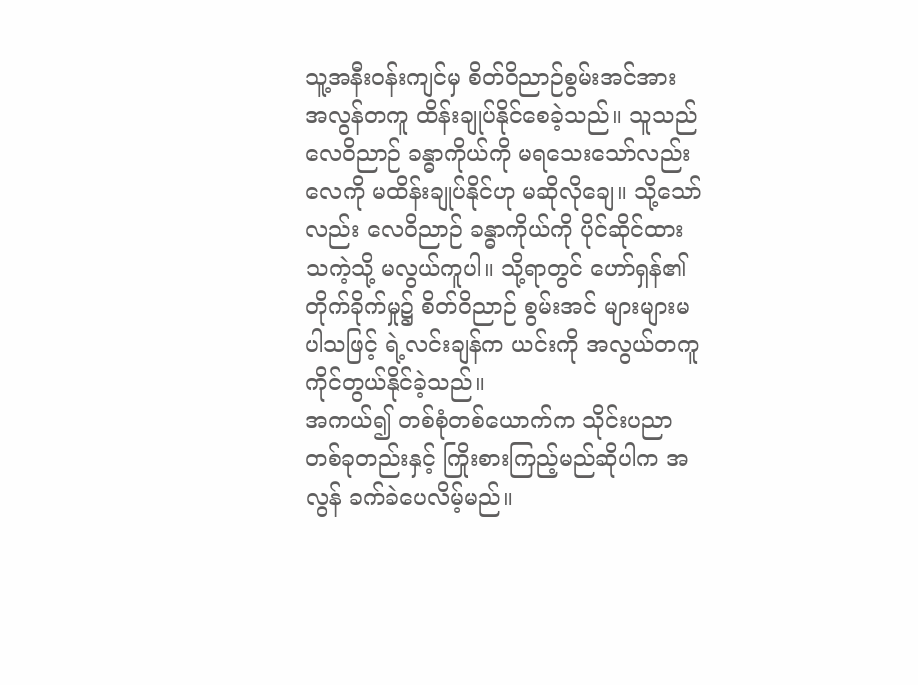သူ့အနီးဝန်းကျင်မှ စိတ်ဝိညာဉ်စွမ်းအင်အား အလွန်တကူ ထိန်းချုပ်နိုင်စေခဲ့သည်။ သူသည် လေဝိညာဉ် ခန္ဓာကိုယ်ကို မရသေးသော်လည်း လေကို မထိန်းချုပ်နိုင်ဟု မဆိုလိုချေ။ သို့သော်လည်း လေဝိညာဉ် ခန္ဓာကိုယ်ကို ပိုင်ဆိုင်ထားသကဲ့သို့ မလွယ်ကူပါ။ သို့ရာတွင် ဟော်ရှန်၏ တိုက်ခိုက်မှု၌ စိတ်ဝိညာဉ် စွမ်းအင် များများမပါသဖြင့် ရဲ့လင်းချန်က ယင်းကို အလွယ်တကူ ကိုင်တွယ်နိုင်ခဲ့သည်။
အကယ်၍ တစ်စုံတစ်ယောက်က သိုင်းပညာတစ်ခုတည်းနှင့် ကြိုးစားကြည့်မည်ဆိုပါက အလွန် ခက်ခဲပေလိမ့်မည်။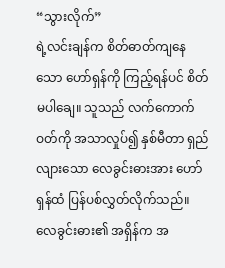“သွားလိုက်”
ရဲ့လင်းချန်က စိတ်ဓာတ်ကျနေသော ဟော်ရှန်ကို ကြည့်ရန်ပင် စိတ်မပါချေ။ သူသည် လက်ကောက်ဝတ်ကို အသာလှုပ်၍ နှစ်မီတာ ရှည်လျားသော လေခွင်းဓားအား ဟော်ရှန်ထံ ပြန်ပစ်လွှတ်လိုက်သည်။
လေခွင်းဓား၏ အရှိန်က အ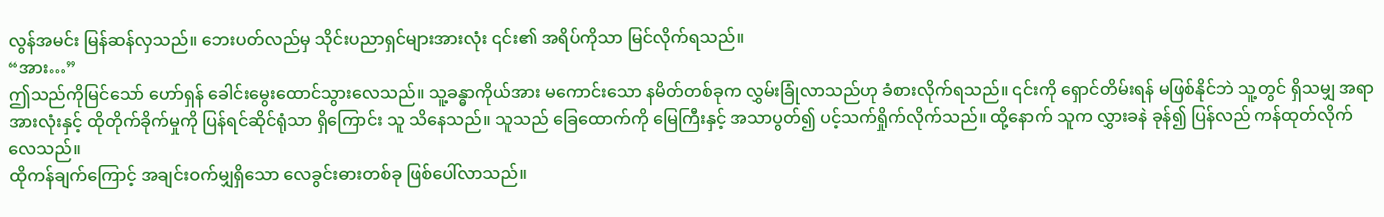လွန်အမင်း မြန်ဆန်လှသည်။ ဘေးပတ်လည်မှ သိုင်းပညာရှင်များအားလုံး ၎င်း၏ အရိပ်ကိုသာ မြင်လိုက်ရသည်။
“အား…”
ဤသည်ကိုမြင်သော် ဟော်ရှန် ခေါင်းမွေးထောင်သွားလေသည်။ သူ့ခန္ဓာကိုယ်အား မကောင်းသော နမိတ်တစ်ခုက လွှမ်းခြုံလာသည်ဟု ခံစားလိုက်ရသည်။ ၎င်းကို ရှောင်တိမ်းရန် မဖြစ်နိုင်ဘဲ သူ့တွင် ရှိသမျှ အရာအားလုံးနှင့် ထိုတိုက်ခိုက်မှုကို ပြန်ရင်ဆိုင်ရုံသာ ရှိကြောင်း သူ သိနေသည်။ သူသည် ခြေထောက်ကို မြေကြီးနှင့် အသာပွတ်၍ ပင့်သက်ရှိုက်လိုက်သည်။ ထို့နောက် သူက လွှားခနဲ ခုန်၍ ပြန်လည် ကန်ထုတ်လိုက်လေသည်။
ထိုကန်ချက်ကြောင့် အချင်းဝက်မျှရှိသော လေခွင်းဓားတစ်ခု ဖြစ်ပေါ်လာသည်။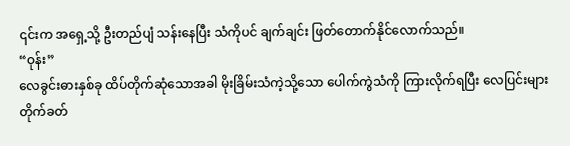၎င်းက အရှေ့သို့ ဦးတည်ပျံ သန်းနေပြီး သံကိုပင် ချက်ချင်း ဖြတ်တောက်နိုင်လောက်သည်။
“ဝုန်း”
လေခွင်းဓားနှစ်ခု ထိပ်တိုက်ဆုံသောအခါ မိုးခြိမ်းသံကဲ့သို့သော ပေါက်ကွဲသံကို ကြားလိုက်ရပြီး လေပြင်းများ တိုက်ခတ်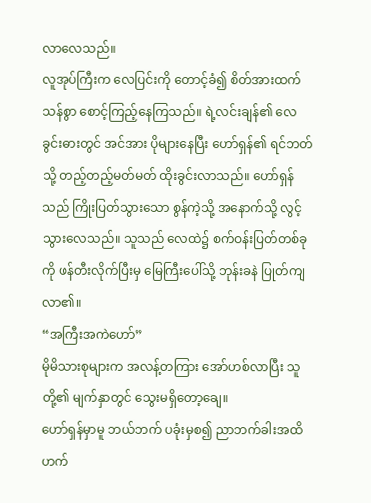လာလေသည်။
လူအုပ်ကြီးက လေပြင်းကို တောင့်ခံ၍ စိတ်အားထက်သန်စွာ စောင့်ကြည့်နေကြသည်။ ရဲ့လင်းချန်၏ လေခွင်းဓားတွင် အင်အား ပိုများနေပြီး ဟော်ရှန်၏ ရင်ဘတ်သို့ တည့်တည့်မတ်မတ် ထိုးခွင်းလာသည်။ ဟော်ရှန်သည် ကြိုးပြတ်သွားသော စွန်ကဲ့သို့ အနောက်သို့ လွင့်သွားလေသည်။ သူသည် လေထဲ၌ စက်ဝန်းပြတ်တစ်ခုကို ဖန်တီးလိုက်ပြီးမှ မြေကြီးပေါ်သို့ ဘုန်းခနဲ ပြုတ်ကျလာ၏။
“အကြီးအကဲဟော်”
မိုမိသားစုများက အလန့်တကြား အော်ဟစ်လာပြီး သူတို့၏ မျက်နှာတွင် သွေးမရှိတော့ချေ။
ဟော်ရှန်မှာမူ ဘယ်ဘက် ပခုံးမှစ၍ ညာဘက်ခါးအထိ ဟက်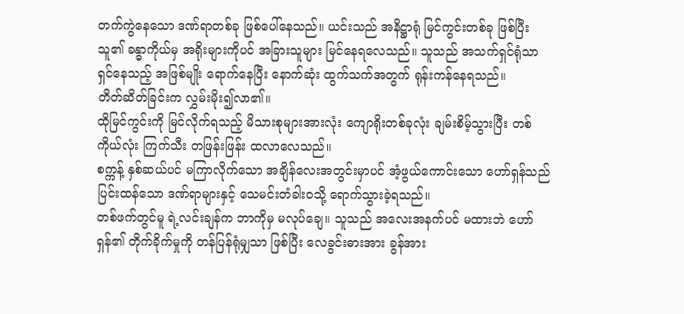တက်ကွဲနေသော ဒဏ်ရာတစ်ခု ဖြစ်ပေါ်နေသည်။ ယင်းသည် အနိဋ္ဌာရုံ မြင်ကွင်းတစ်ခု ဖြစ်ပြီး သူ၏ ခန္ဓာကိုယ်မှ အရိုးများကိုပင် အခြားသူများ မြင်နေရလေသည်။ သူသည် အသက်ရှင်ရုံသာ ရှင်နေသည့် အဖြစ်မျိုး ရောက်နေပြီး နောက်ဆုံး ထွက်သက်အတွက် ရုန်းကန်နေရသည်။
တိတ်ဆိတ်ခြင်းက လွှမ်းမိုး၍လာ၏။
ထိုမြင်ကွင်းကို မြင်လိုက်ရသည့် မိသားစုများအားလုံး ကျောရိုးတစ်ခုလုံး ချမ်းစိမ့်သွားပြီး တစ်ကိုယ်လုံး ကြက်သီး တဖြန်းဖြန်း ထလာလေသည်။
စက္ကန့် နှစ်ဆယ်ပင် မကြာလိုက်သော အချိန်လေးအတွင်းမှာပင် အံ့ဖွယ်ကောင်းသော ဟော်ရှန်သည် ပြင်းထန်သော ဒဏ်ရာများနှင့် သေမင်းတံခါးဝသို့ ရောက်သွားခဲ့ရသည်။
တစ်ဖက်တွင်မူ ရဲ့လင်းချန်က ဘာကိုမှ မလုပ်ချေ။ သူသည် အလေးအနက်ပင် မထားဘဲ ဟော်ရှန်၏ တိုက်ခိုက်မှုကို တန်ပြန်ရုံမျှသာ ဖြစ်ပြီး လေခွင်းဓားအား ခွန်အား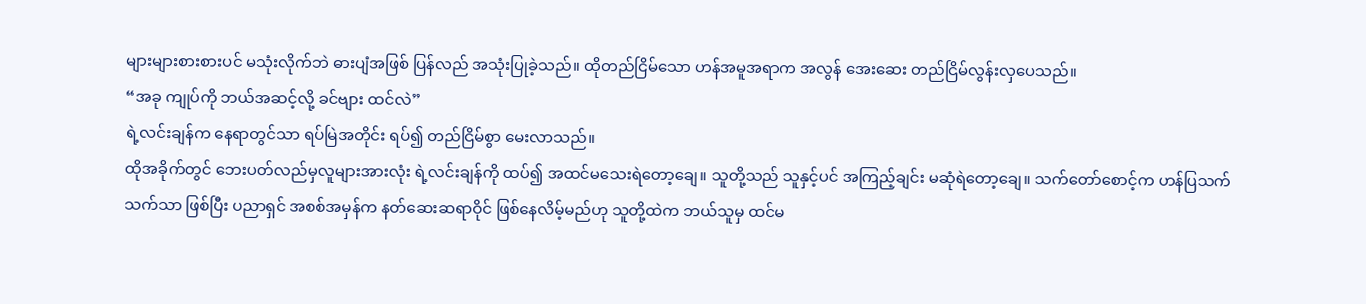များများစားစားပင် မသုံးလိုက်ဘဲ ဓားပျံအဖြစ် ပြန်လည် အသုံးပြုခဲ့သည်။ ထိုတည်ငြိမ်သော ဟန်အမူအရာက အလွန် အေးဆေး တည်ငြိမ်လွန်းလှပေသည်။
“အခု ကျုပ်ကို ဘယ်အဆင့်လို့ ခင်ဗျား ထင်လဲ”
ရဲ့လင်းချန်က နေရာတွင်သာ ရပ်မြဲအတိုင်း ရပ်၍ တည်ငြိမ်စွာ မေးလာသည်။
ထိုအခိုက်တွင် ဘေးပတ်လည်မှလူများအားလုံး ရဲ့လင်းချန်ကို ထပ်၍ အထင်မသေးရဲတော့ချေ။ သူတို့သည် သူနှင့်ပင် အကြည့်ချင်း မဆုံရဲတော့ချေ။ သက်တော်စောင့်က ဟန်ပြသက်သက်သာ ဖြစ်ပြီး ပညာရှင် အစစ်အမှန်က နတ်ဆေးဆရာဝိုင် ဖြစ်နေလိမ့်မည်ဟု သူတို့ထဲက ဘယ်သူမှ ထင်မ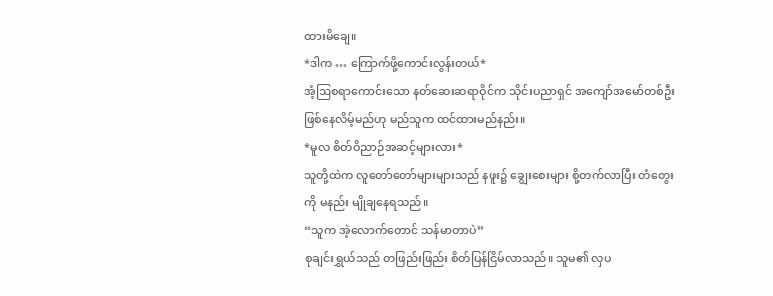ထားမိချေ။
*ဒါက … ကြောက်ဖို့ကောင်းလွန်းတယ်*
အံ့ဩစရာကောင်းသော နတ်ဆေးဆရာဝိုင်က သိုင်းပညာရှင် အကျော်အမော်တစ်ဦး ဖြစ်နေလိမ့်မည်ဟု မည်သူက ထင်ထားမည်နည်း။
*မူလ စိတ်ဝိညာဉ်အဆင့်များလား*
သူတို့ထဲက လူတော်တော်များများသည် နဖူး၌ ချွေးစေးများ စို့တက်လာပြီး တံတွေးကို မနည်း မျိုချနေရသည်။
“သူက အဲ့လောက်တောင် သန်မာတာပဲ”
စုချင်းရွှယ်သည် တဖြည်းဖြည်း စိတ်ပြန်ငြိမ်လာသည်။ သူမ၏ လှပ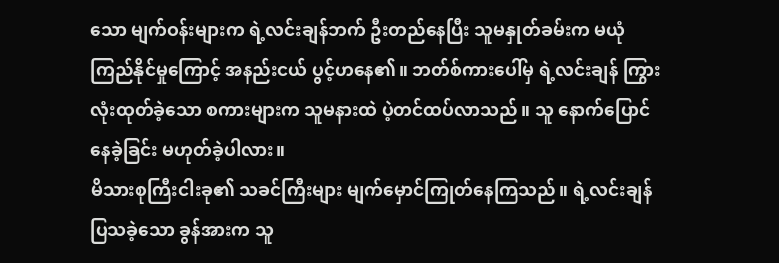သော မျက်ဝန်းများက ရဲ့လင်းချန်ဘက် ဦးတည်နေပြီး သူမနှုတ်ခမ်းက မယုံကြည်နိုင်မှုကြောင့် အနည်းငယ် ပွင့်ဟနေ၏။ ဘတ်စ်ကားပေါ်မှ ရဲ့လင်းချန် ကြွားလုံးထုတ်ခဲ့သော စကားများက သူမနားထဲ ပဲ့တင်ထပ်လာသည်။ သူ နောက်ပြောင်နေခဲ့ခြင်း မဟုတ်ခဲ့ပါလား။
မိသားစုကြီးငါးခု၏ သခင်ကြီးများ မျက်မှောင်ကြုတ်နေကြသည်။ ရဲ့လင်းချန် ပြသခဲ့သော ခွန်အားက သူ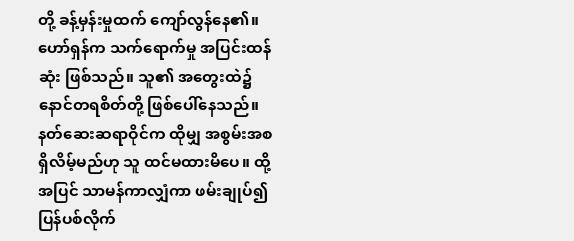တို့ ခန့်မှန်းမှုထက် ကျော်လွန်နေ၏။
ဟော်ရှန်က သက်ရောက်မှု အပြင်းထန်ဆုံး ဖြစ်သည်။ သူ၏ အတွေးထဲ၌ နောင်တရစိတ်တို့ ဖြစ်ပေါ်နေသည်။ နတ်ဆေးဆရာဝိုင်က ထိုမျှ အစွမ်းအစ ရှိလိမ့်မည်ဟု သူ ထင်မထားမိပေ။ ထို့အပြင် သာမန်ကာလျှံကာ ဖမ်းချုပ်၍ ပြန်ပစ်လိုက်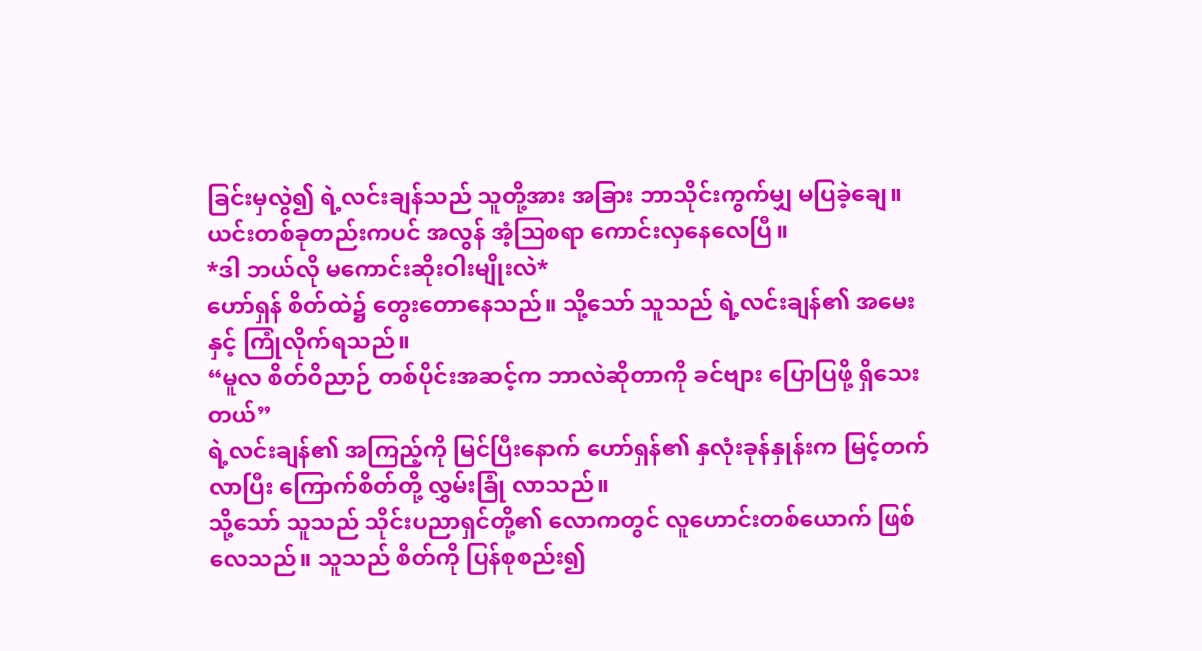ခြင်းမှလွဲ၍ ရဲ့လင်းချန်သည် သူတို့အား အခြား ဘာသိုင်းကွက်မျှ မပြခဲ့ချေ။ ယင်းတစ်ခုတည်းကပင် အလွန် အံ့ဩစရာ ကောင်းလှနေလေပြီ။
*ဒါ ဘယ်လို မကောင်းဆိုးဝါးမျိုးလဲ*
ဟော်ရှန် စိတ်ထဲ၌ တွေးတောနေသည်။ သို့သော် သူသည် ရဲ့လင်းချန်၏ အမေးနှင့် ကြုံလိုက်ရသည်။
“မူလ စိတ်ဝိညာဉ် တစ်ပိုင်းအဆင့်က ဘာလဲဆိုတာကို ခင်ဗျား ပြောပြဖို့ ရှိသေးတယ်”
ရဲ့လင်းချန်၏ အကြည့်ကို မြင်ပြီးနောက် ဟော်ရှန်၏ နှလုံးခုန်နှုန်းက မြင့်တက်လာပြီး ကြောက်စိတ်တို့ လွှမ်းခြုံ လာသည်။
သို့သော် သူသည် သိုင်းပညာရှင်တို့၏ လောကတွင် လူဟောင်းတစ်ယောက် ဖြစ်လေသည်။ သူသည် စိတ်ကို ပြန်စုစည်း၍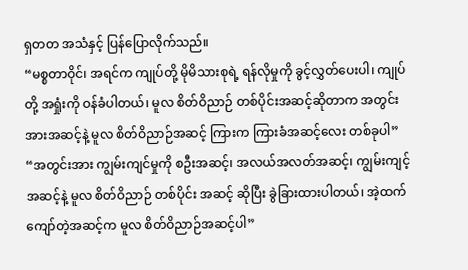ရှတတ အသံနှင့် ပြန်ပြောလိုက်သည်။
“မစ္စတာဝိုင်၊ အရင်က ကျုပ်တို့ မိုမိသားစုရဲ့ ရန်လိုမှုကို ခွင့်လွှတ်ပေးပါ၊ ကျုပ်တို့ အရှုံးကို ဝန်ခံပါတယ်၊ မူလ စိတ်ဝိညာဉ် တစ်ပိုင်းအဆင့်ဆိုတာက အတွင်းအားအဆင့်နဲ့ မူလ စိတ်ဝိညာဉ်အဆင့် ကြားက ကြားခံအဆင့်လေး တစ်ခုပါ”
“အတွင်းအား ကျွမ်းကျင်မှုကို စဦးအဆင့်၊ အလယ်အလတ်အဆင့်၊ ကျွမ်းကျင့်အဆင့်နဲ့ မူလ စိတ်ဝိညာဉ် တစ်ပိုင်း အဆင့် ဆိုပြီး ခွဲခြားထားပါတယ်၊ အဲ့ထက်ကျော်တဲ့အဆင့်က မူလ စိတ်ဝိညာဉ်အဆင့်ပါ”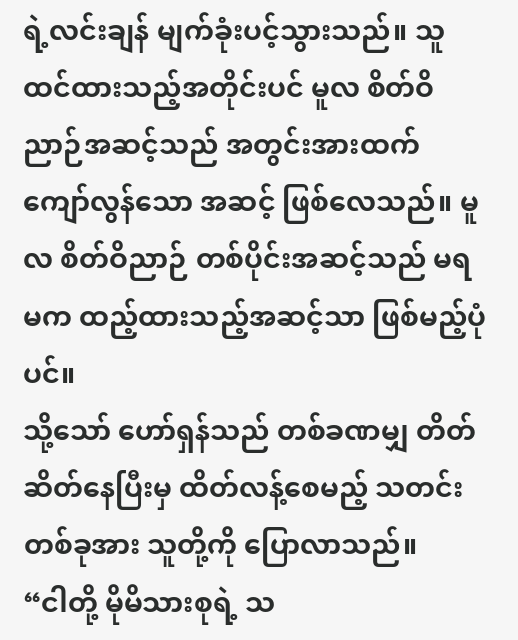ရဲ့လင်းချန် မျက်ခုံးပင့်သွားသည်။ သူ ထင်ထားသည့်အတိုင်းပင် မူလ စိတ်ဝိညာဉ်အဆင့်သည် အတွင်းအားထက် ကျော်လွန်သော အဆင့် ဖြစ်လေသည်။ မူလ စိတ်ဝိညာဉ် တစ်ပိုင်းအဆင့်သည် မရမက ထည့်ထားသည့်အဆင့်သာ ဖြစ်မည့်ပုံပင်။
သို့သော် ဟော်ရှန်သည် တစ်ခဏမျှ တိတ်ဆိတ်နေပြီးမှ ထိတ်လန့်စေမည့် သတင်းတစ်ခုအား သူတို့ကို ပြောလာသည်။
“ငါတို့ မိုမိသားစုရဲ့ သ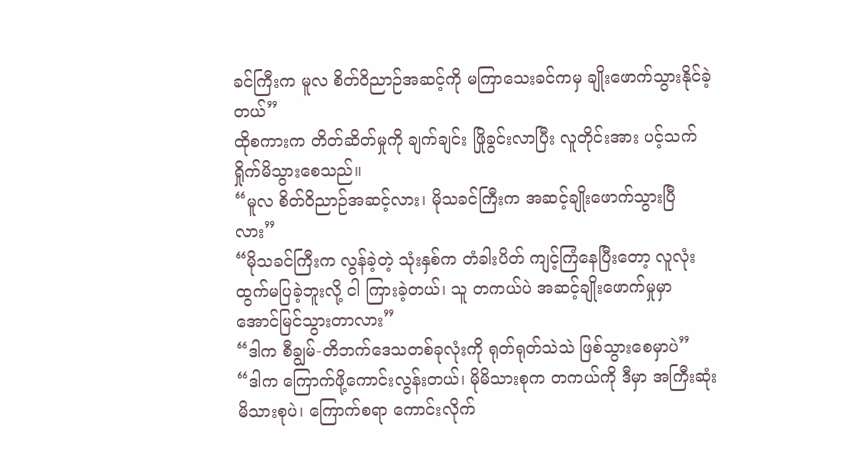ခင်ကြီးက မူလ စိတ်ဝိညာဉ်အဆင့်ကို မကြာသေးခင်ကမှ ချိုးဖောက်သွားနိုင်ခဲ့တယ်”
ထိုစကားက တိတ်ဆိတ်မှုကို ချက်ချင်း ဖြိုခွင်းလာပြီး လူတိုင်းအား ပင့်သက်ရှိုက်မိသွားစေသည်။
“မူလ စိတ်ဝိညာဉ်အဆင့်လား၊ မိုသခင်ကြီးက အဆင့်ချိုးဖောက်သွားပြီလား”
“မိုသခင်ကြီးက လွန်ခဲ့တဲ့ သုံးနှစ်က တံခါးပိတ် ကျင့်ကြံနေပြီးတော့ လူလုံးထွက်မပြခဲ့ဘူးလို့ ငါ ကြားခဲ့တယ်၊ သူ တကယ်ပဲ အဆင့်ချိုးဖောက်မှုမှာ အောင်မြင်သွားတာလား”
“ဒါက စီချွမ်-တိဘက်ဒေသတစ်ခုလုံးကို ရုတ်ရုတ်သဲသဲ ဖြစ်သွားစေမှာပဲ”
“ဒါက ကြောက်ဖို့ကောင်းလွန်းတယ်၊ မိုမိသားစုက တကယ်ကို ဒီမှာ အကြီးဆုံး မိသားစုပဲ၊ ကြောက်စရာ ကောင်းလိုက်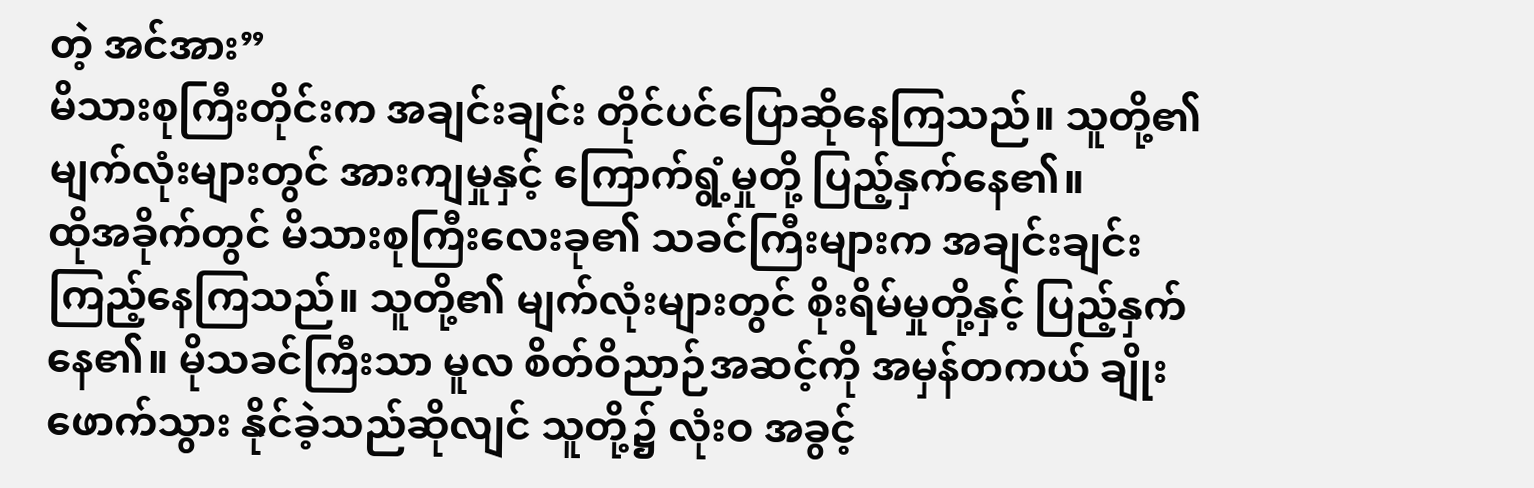တဲ့ အင်အား”
မိသားစုကြီးတိုင်းက အချင်းချင်း တိုင်ပင်ပြောဆိုနေကြသည်။ သူတို့၏ မျက်လုံးများတွင် အားကျမှုနှင့် ကြောက်ရွံ့မှုတို့ ပြည့်နှက်နေ၏။
ထိုအခိုက်တွင် မိသားစုကြီးလေးခု၏ သခင်ကြီးများက အချင်းချင်း ကြည့်နေကြသည်။ သူတို့၏ မျက်လုံးများတွင် စိုးရိမ်မှုတို့နှင့် ပြည့်နှက်နေ၏။ မိုသခင်ကြီးသာ မူလ စိတ်ဝိညာဉ်အဆင့်ကို အမှန်တကယ် ချိုးဖောက်သွား နိုင်ခဲ့သည်ဆိုလျင် သူတို့၌ လုံးဝ အခွင့်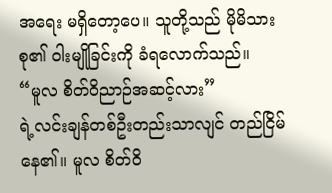အရေး မရှိတော့ပေ။ သူတို့သည် မိုမိသားစု၏ ဝါးမျိုခြင်းကို ခံရလောက်သည်။
“မူလ စိတ်ဝိညာဉ်အဆင့်လား”
ရဲ့လင်းချန်တစ်ဦးတည်းသာလျင် တည်ငြိမ်နေ၏။ မူလ စိတ်ဝိ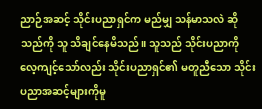ညာဉ်အဆင့် သိုင်းပညာရှင်က မည်မျှ သန်မာသလဲ ဆိုသည်ကို သူ သိချင်နေမိသည်။ သူသည် သိုင်းပညာကို လေ့ကျင့်သော်လည်း သိုင်းပညာရှင်၏ မတူညီသော သိုင်းပညာအဆင့်များကိုမူ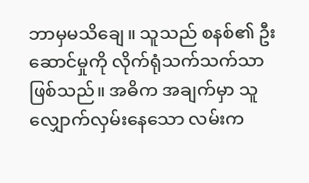ဘာမှမသိချေ။ သူသည် စနစ်၏ ဦးဆောင်မှုကို လိုက်ရုံသက်သက်သာ ဖြစ်သည်။ အဓိက အချက်မှာ သူ လျှောက်လှမ်းနေသော လမ်းက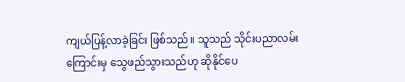ကျယ်ပြန့်လာခဲ့ခြင်း ဖြစ်သည်။ သူသည် သိုင်းပညာလမ်းကြောင်းမှ သွေဖည်သွားသည်ဟု ဆိုနိုင်ပေ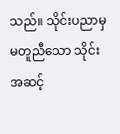သည်။ သိုင်းပညာမှ မတူညီသော သိုင်းအဆင့်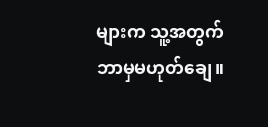များက သူ့အတွက် ဘာမှမဟုတ်ချေ။